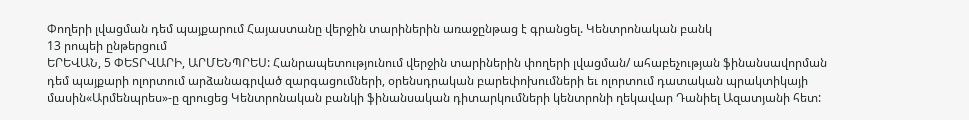Փողերի լվացման դեմ պայքարում Հայաստանը վերջին տարիներին առաջընթաց է գրանցել. Կենտրոնական բանկ
13 րոպեի ընթերցում
ԵՐԵՎԱՆ, 5 ՓԵՏՐՎԱՐԻ, ԱՐՄԵՆՊՐԵՍ: Հանրապետությունում վերջին տարիներին փողերի լվացման/ ահաբեչության ֆինանսավորման դեմ պայքարի ոլորտում արձանագրված զարգացումների, օրենսդրական բարեփոխումների եւ ոլորտում դատական պրակտիկայի մասին«Արմենպրես»-ը զրուցեց Կենտրոնական բանկի ֆինանսական դիտարկումների կենտրոնի ղեկավար Դանիել Ազատյանի հետ: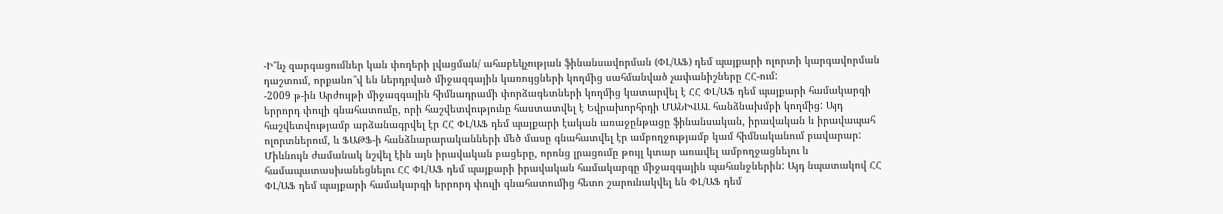-Ի՞նչ զարգացումներ կան փողերի լվացման/ ահաբեկչության ֆինանսավորման (ՓԼ/ԱՖ) դեմ պայքարի ոլորտի կարգավորման դաշտում, որքանո՞վ են ներդրված միջազգային կառույցների կողմից սահմանված չափանիշները ՀՀ-ում:
-2009 թ-ին Արժույթի միջազգային հիմնադրամի փորձագետների կողմից կատարվել է ՀՀ ՓԼ/ԱՖ դեմ պայքարի համակարգի երրորդ փուլի գնահատումը, որի հաշվետվությունը հաստատվել է Եվրախորհրդի ՄԱՆԻՎԱԼ հանձնախմբի կողմից: Այդ հաշվետվությամբ արձանագրվել էր ՀՀ ՓԼ/ԱՖ դեմ պայքարի էական առաջընթացը ֆինանսական, իրավական և իրավապահ ոլորտներում, և ՖԱԹՖ-ի հանձնարարականների մեծ մասը գնահատվել էր ամբողջությամբ կամ հիմնականում բավարար: Միևնույն ժամանակ նշվել էին այն իրավական բացերը, որոնց լրացումը թույլ կտար առավել ամբողջացնելու և համապատասխանեցնելու ՀՀ ՓԼ/ԱՖ դեմ պայքարի իրավական համակարգը միջազգային պահանջներին: Այդ նպատակով ՀՀ ՓԼ/ԱՖ դեմ պայքարի համակարգի երրորդ փուլի գնահատումից հետո շարունակվել են ՓԼ/ԱՖ դեմ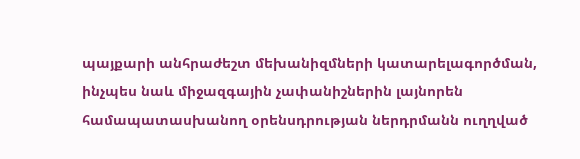պայքարի անհրաժեշտ մեխանիզմների կատարելագործման, ինչպես նաև միջազգային չափանիշներին լայնորեն համապատասխանող օրենսդրության ներդրմանն ուղղված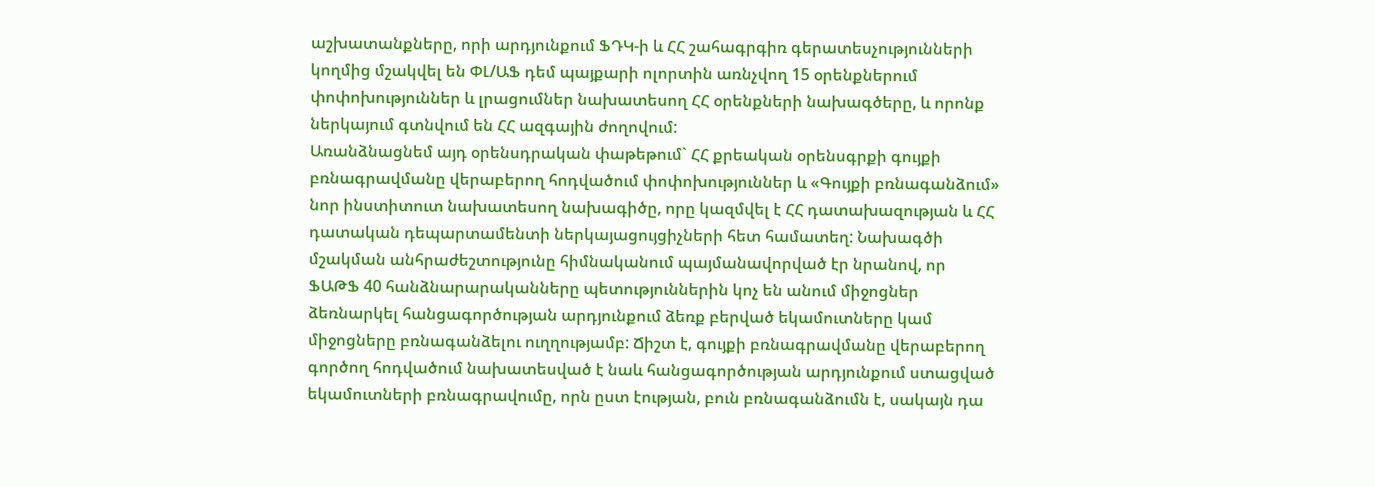աշխատանքները, որի արդյունքում ՖԴԿ-ի և ՀՀ շահագրգիռ գերատեսչությունների կողմից մշակվել են ՓԼ/ԱՖ դեմ պայքարի ոլորտին առնչվող 15 օրենքներում փոփոխություններ և լրացումներ նախատեսող ՀՀ օրենքների նախագծերը, և որոնք ներկայում գտնվում են ՀՀ ազգային ժողովում:
Առանձնացնեմ այդ օրենսդրական փաթեթում` ՀՀ քրեական օրենսգրքի գույքի բռնագրավմանը վերաբերող հոդվածում փոփոխություններ և «Գույքի բռնագանձում» նոր ինստիտուտ նախատեսող նախագիծը, որը կազմվել է ՀՀ դատախազության և ՀՀ դատական դեպարտամենտի ներկայացույցիչների հետ համատեղ: Նախագծի մշակման անհրաժեշտությունը հիմնականում պայմանավորված էր նրանով, որ ՖԱԹՖ 40 հանձնարարականները պետություններին կոչ են անում միջոցներ ձեռնարկել հանցագործության արդյունքում ձեռք բերված եկամուտները կամ միջոցները բռնագանձելու ուղղությամբ: Ճիշտ է, գույքի բռնագրավմանը վերաբերող գործող հոդվածում նախատեսված է նաև հանցագործության արդյունքում ստացված եկամուտների բռնագրավումը, որն ըստ էության, բուն բռնագանձումն է, սակայն դա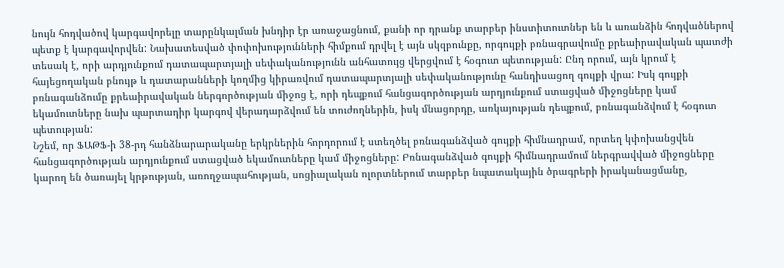նույն հոդվածով կարգավորելը տարընկալման խնդիր էր առաջացնում, քանի որ դրանք տարբեր ինստիտուտներ են և առանձին հոդվածներով պետք է կարգավորվեն: Նախատեսված փոփոխությունների հիմքում դրվել է այն սկզբունքը, որգույքի բռնագրավումը քրեաիրավական պատժի տեսակ է, որի արդյունքում դատապարտյալի սեփականությունն անհատույց վերցվում է հօգուտ պետության: Ընդ որում, այն կրում է հայեցողական բնույթ և դատարանների կողմից կիրառվում դատապարտյալի սեփականությունը հանդիսացող գույքի վրա: Իսկ գույքի բռնագանձումը քրեաիրավական ներգործության միջոց է, որի դեպքում հանցագործության արդյունքում ստացված միջոցները կամ եկամուտները նախ պարտադիր կարգով վերադարձվում են տուժողներին, իսկ մնացորդը, առկայության դեպքում, բռնագանձվում է հօգուտ պետության:
Նշեմ, որ ՖԱԹՖ-ի 38-րդ հանձնարարականը երկրներին հորդորում է ստեղծել բռնագանձված գույքի հիմնադրամ, որտեղ կփոխանցվեն հանցագործության արդյունքում ստացված եկամուտները կամ միջոցները: Բռնագանձված գույքի հիմնադրամում ներգրավված միջոցները կարող են ծառայել կրթության, առողջապահության, սոցիալական ոլորտներում տարբեր նպատակային ծրագրերի իրականացմանը,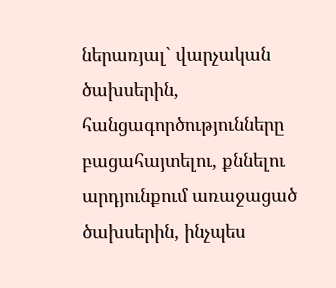ներառյալ` վարչական ծախսերին, հանցագործությունները բացահայտելու, քննելու արդյունքում առաջացած ծախսերին, ինչպես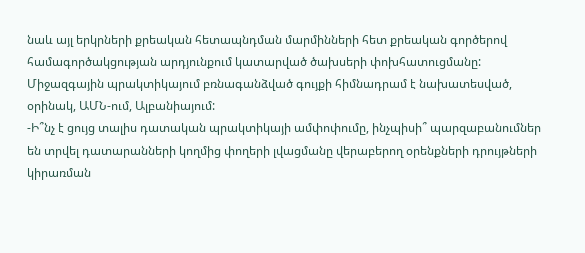նաև այլ երկրների քրեական հետապնդման մարմինների հետ քրեական գործերով համագործակցության արդյունքում կատարված ծախսերի փոխհատուցմանը: Միջազգային պրակտիկայում բռնագանձված գույքի հիմնադրամ է նախատեսված, օրինակ, ԱՄՆ-ում, Ալբանիայում:
-Ի՞նչ է ցույց տալիս դատական պրակտիկայի ամփոփումը, ինչպիսի՞ պարզաբանումներ են տրվել դատարանների կողմից փողերի լվացմանը վերաբերող օրենքների դրույթների կիրառման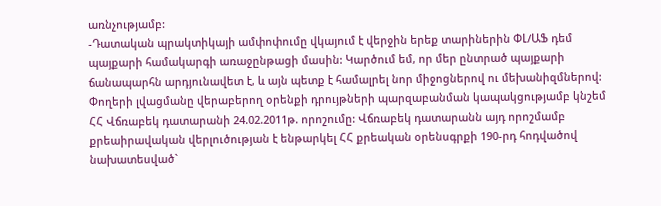առնչությամբ:
-Դատական պրակտիկայի ամփոփումը վկայում է վերջին երեք տարիներին ՓԼ/ԱՖ դեմ պայքարի համակարգի առաջընթացի մասին: Կարծում եմ, որ մեր ընտրած պայքարի ճանապարհն արդյունավետ է, և այն պետք է համալրել նոր միջոցներով ու մեխանիզմներով:
Փողերի լվացմանը վերաբերող օրենքի դրույթների պարզաբանման կապակցությամբ կնշեմ ՀՀ Վճռաբեկ դատարանի 24.02.2011թ. որոշումը: Վճռաբեկ դատարանն այդ որոշմամբ քրեաիրավական վերլուծության է ենթարկել ՀՀ քրեական օրենսգրքի 190-րդ հոդվածով նախատեսված`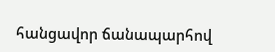հանցավոր ճանապարհով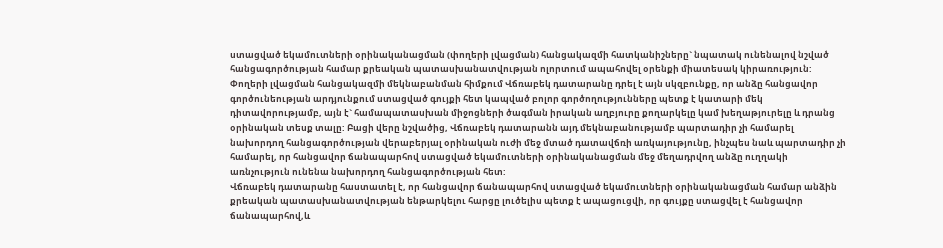ստացված եկամուտների օրինականացման (փողերի լվացման) հանցակազմի հատկանիշները` նպատակ ունենալով նշված հանցագործության համար քրեական պատասխանատվության ոլորտում ապահովել օրենքի միատեսակ կիրառություն:
Փողերի լվացման հանցակազմի մեկնաբանման հիմքում Վճռաբեկ դատարանը դրել է այն սկզբունքը, որ անձը հանցավոր գործունեության արդյունքում ստացված գույքի հետ կապված բոլոր գործողությունները պետք է կատարի մեկ դիտավորությամբ, այն է` համապատասխան միջոցների ծագման իրական աղբյուրը քողարկելը կամ խեղաթյուրելը և դրանց օրինական տեսք տալը: Բացի վերը նշվածից, Վճռաբեկ դատարանն այդ մեկնաբանությամբ պարտադիր չի համարել նախորդող հանցագործության վերաբերյալ օրինական ուժի մեջ մտած դատավճռի առկայությունը, ինչպես նաև պարտադիր չի համարել, որ հանցավոր ճանապարհով ստացված եկամուտների օրինականացման մեջ մեղադրվող անձը ուղղակի առնչություն ունենա նախորդող հանցագործության հետ:
Վճռաբեկ դատարանը հաստատել է, որ հանցավոր ճանապարհով ստացված եկամուտների օրինականացման համար անձին քրեական պատասխանատվության ենթարկելու հարցը լուծելիս պետք է ապացուցվի, որ գույքը ստացվել է հանցավոր ճանապարհով,և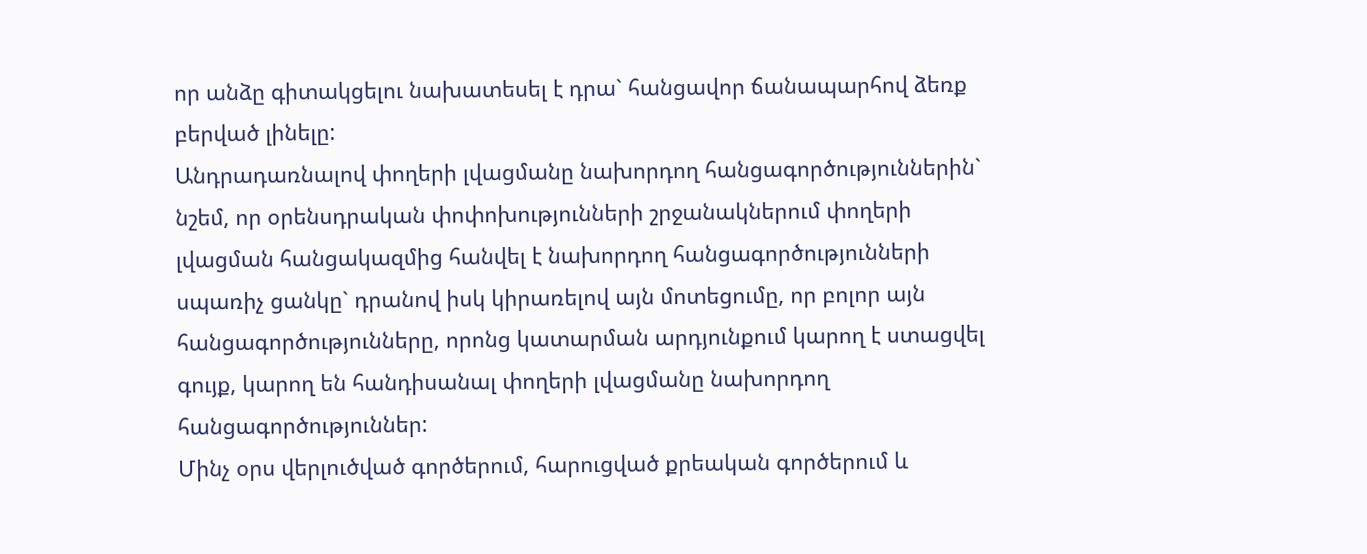որ անձը գիտակցելու նախատեսել է դրա` հանցավոր ճանապարհով ձեռք բերված լինելը:
Անդրադառնալով փողերի լվացմանը նախորդող հանցագործություններին` նշեմ, որ օրենսդրական փոփոխությունների շրջանակներում փողերի լվացման հանցակազմից հանվել է նախորդող հանցագործությունների սպառիչ ցանկը` դրանով իսկ կիրառելով այն մոտեցումը, որ բոլոր այն հանցագործությունները, որոնց կատարման արդյունքում կարող է ստացվել գույք, կարող են հանդիսանալ փողերի լվացմանը նախորդող հանցագործություններ:
Մինչ օրս վերլուծված գործերում, հարուցված քրեական գործերում և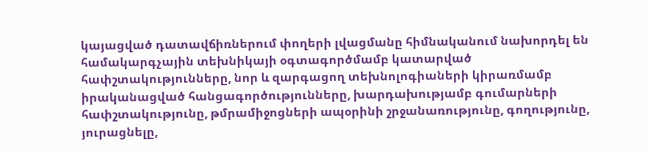կայացված դատավճիռներում փողերի լվացմանը հիմնականում նախորդել են համակարգչային տեխնիկայի օգտագործմամբ կատարված հափշտակությունները, նոր և զարգացող տեխնոլոգիաների կիրառմամբ իրականացված հանցագործությունները, խարդախությամբ գումարների հափշտակությունը, թմրամիջոցների ապօրինի շրջանառությունը, գողությունը, յուրացնելը,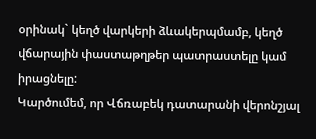օրինակ` կեղծ վարկերի ձևակերպմամբ, կեղծ վճարային փաստաթղթեր պատրաստելը կամ իրացնելը:
Կարծումեմ, որ Վճռաբեկ դատարանի վերոնշյալ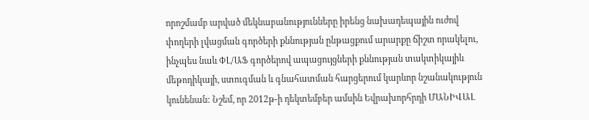որոշմամբ արված մեկնաբանությունները իրենց նախադեպային ուժով փողերի լվացման գործերի քննության ընթացքում արարքը ճիշտ որակելու, ինչպես նաև ՓԼ/ԱՖ գործերով ապացույցների քննության տակտիկայիև մեթոդիկայի, ստուգման և գնահատման հարցերում կարևոր նշանակություն կունենան: Նշեմ, որ 2012թ-ի դեկտեմբեր ամսին Եվրախորհրդի ՄԱՆԻՎԱԼ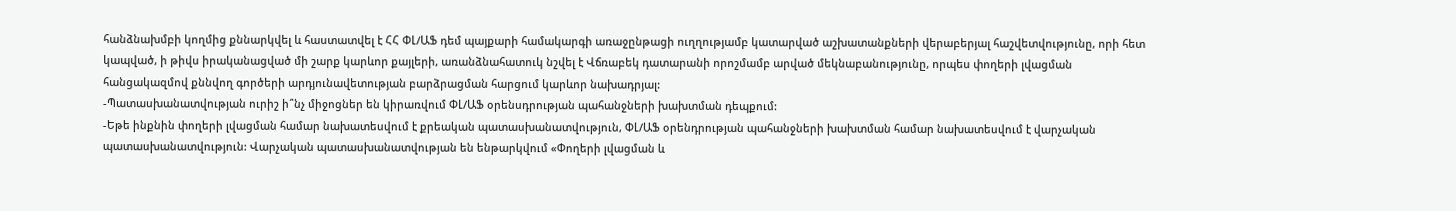հանձնախմբի կողմից քննարկվել և հաստատվել է ՀՀ ՓԼ/ԱՖ դեմ պայքարի համակարգի առաջընթացի ուղղությամբ կատարված աշխատանքների վերաբերյալ հաշվետվությունը, որի հետ կապված, ի թիվս իրականացված մի շարք կարևոր քայլերի, առանձնահատուկ նշվել է Վճռաբեկ դատարանի որոշմամբ արված մեկնաբանությունը, որպես փողերի լվացման հանցակազմով քննվող գործերի արդյունավետության բարձրացման հարցում կարևոր նախադրյալ:
-Պատասխանատվության ուրիշ ի՞նչ միջոցներ են կիրառվում ՓԼ/ԱՖ օրենսդրության պահանջների խախտման դեպքում:
-Եթե ինքնին փողերի լվացման համար նախատեսվում է քրեական պատասխանատվություն, ՓԼ/ԱՖ օրենդրության պահանջների խախտման համար նախատեսվում է վարչական պատասխանատվություն: Վարչական պատասխանատվության են ենթարկվում «Փողերի լվացման և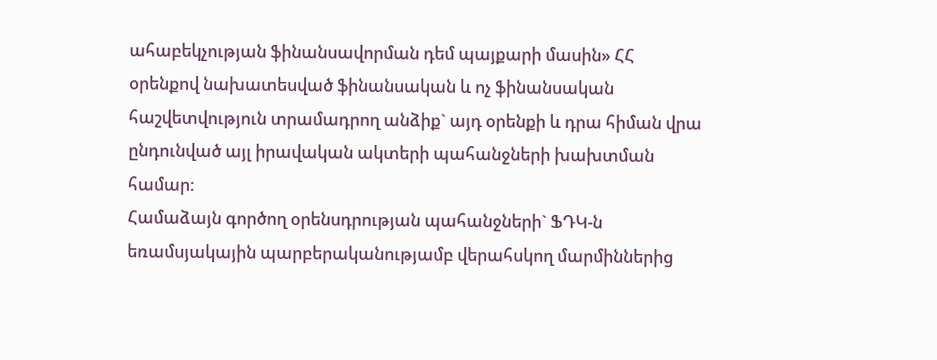ահաբեկչության ֆինանսավորման դեմ պայքարի մասին» ՀՀ օրենքով նախատեսված ֆինանսական և ոչ ֆինանսական հաշվետվություն տրամադրող անձիք` այդ օրենքի և դրա հիման վրա ընդունված այլ իրավական ակտերի պահանջների խախտման համար:
Համաձայն գործող օրենսդրության պահանջների` ՖԴԿ-ն եռամսյակային պարբերականությամբ վերահսկող մարմիններից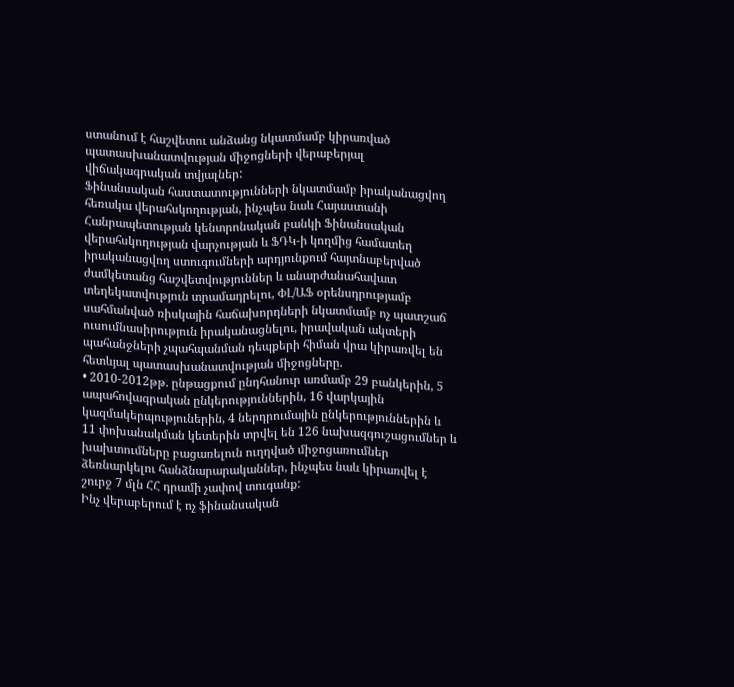ստանում է հաշվետու անձանց նկատմամբ կիրառված պատասխանատվության միջոցների վերաբերյալ վիճակագրական տվյալներ:
Ֆինանսական հաստատությունների նկատմամբ իրականացվող հեռակա վերահսկողության, ինչպես նաև Հայաստանի Հանրապետության կենտրոնական բանկի Ֆինանսական վերահսկողության վարչության և ՖԴԿ-ի կողմից համատեղ իրականացվող ստուգումների արդյունքում հայտնաբերված ժամկետանց հաշվետվություններ և անարժանահավատ տեղեկատվություն տրամադրելու, ՓԼ/ԱՖ օրենսդրությամբ սահմանված ռիսկային հաճախորդների նկատմամբ ոչ պատշաճ ուսումնասիրություն իրականացնելու, իրավական ակտերի պահանջների չպահպանման դեպքերի հիման վրա կիրառվել են հետևյալ պատասխանատվության միջոցները.
• 2010-2012թթ. ընթացքում ընդհանուր առմամբ 29 բանկերին, 5 ապահովագրական ընկերություններին, 16 վարկային կազմակերպություներին, 4 ներդրումային ընկերություններին և 11 փոխանակման կետերին տրվել են 126 նախազգուշացումներ և խախտումները բացառելուն ուղղված միջոցառումներ ձեռնարկելու հանձնարարականներ, ինչպես նաև կիրառվել է շուրջ 7 մլն ՀՀ դրամի չափով տուգանք:
Ինչ վերաբերում է ոչ ֆինանսական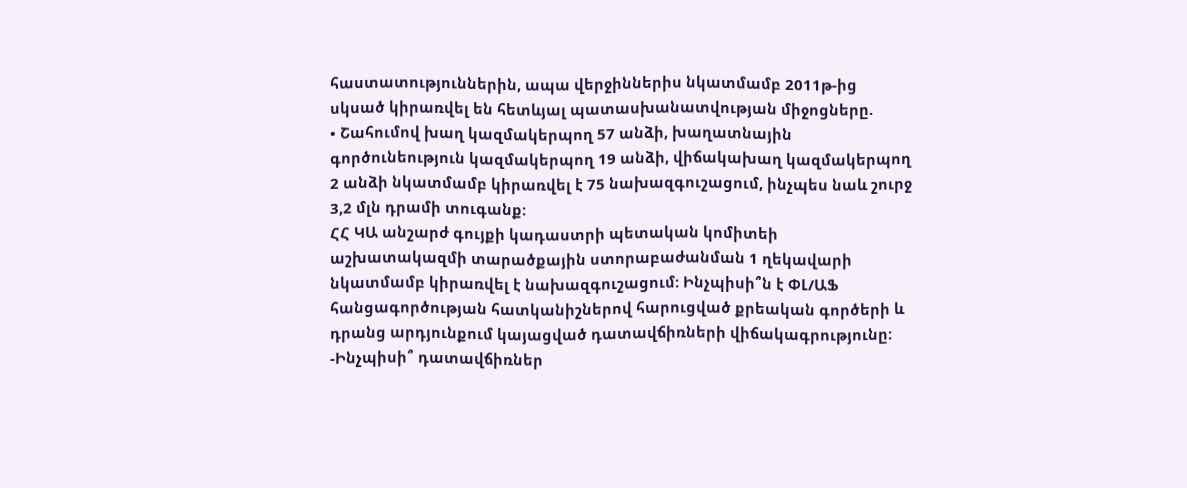հաստատություններին, ապա վերջիններիս նկատմամբ 2011թ-ից սկսած կիրառվել են հետևյալ պատասխանատվության միջոցները.
• Շահումով խաղ կազմակերպող 57 անձի, խաղատնային գործունեություն կազմակերպող 19 անձի, վիճակախաղ կազմակերպող 2 անձի նկատմամբ կիրառվել է 75 նախազգուշացում, ինչպես նաև շուրջ 3,2 մլն դրամի տուգանք:
ՀՀ ԿԱ անշարժ գույքի կադաստրի պետական կոմիտեի աշխատակազմի տարածքային ստորաբաժանման 1 ղեկավարի նկատմամբ կիրառվել է նախազգուշացում: Ինչպիսի՞ն է ՓԼ/ԱՖ հանցագործության հատկանիշներով հարուցված քրեական գործերի և դրանց արդյունքում կայացված դատավճիռների վիճակագրությունը:
-Ինչպիսի՞ դատավճիռներ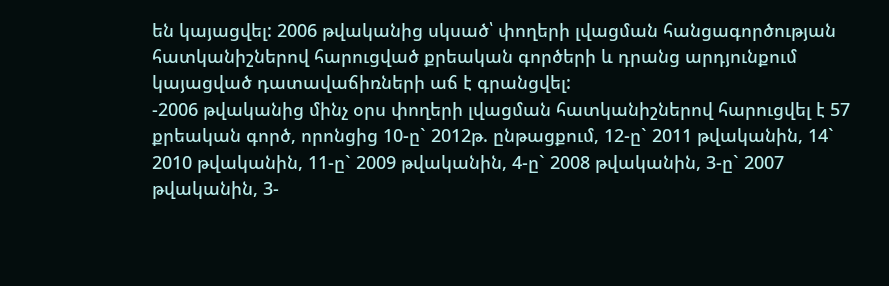են կայացվել: 2006 թվականից սկսած՝ փողերի լվացման հանցագործության հատկանիշներով հարուցված քրեական գործերի և դրանց արդյունքում կայացված դատավաճիռների աճ է գրանցվել:
-2006 թվականից մինչ օրս փողերի լվացման հատկանիշներով հարուցվել է 57 քրեական գործ, որոնցից 10-ը` 2012թ. ընթացքում, 12-ը` 2011 թվականին, 14` 2010 թվականին, 11-ը` 2009 թվականին, 4-ը` 2008 թվականին, 3-ը` 2007 թվականին, 3-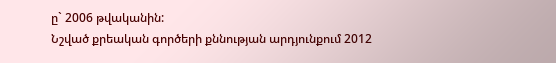ը` 2006 թվականին:
Նշված քրեական գործերի քննության արդյունքում 2012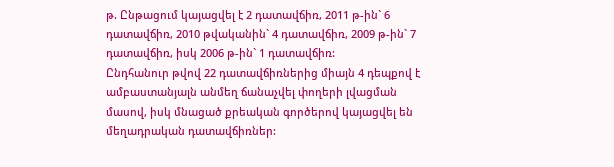թ. Ընթացում կայացվել է 2 դատավճիռ, 2011 թ-ին` 6 դատավճիռ, 2010 թվականին` 4 դատավճիռ, 2009 թ-ին` 7 դատավճիռ, իսկ 2006 թ-ին` 1 դատավճիռ:
Ընդհանուր թվով 22 դատավճիռներից միայն 4 դեպքով է ամբաստանյալն անմեղ ճանաչվել փողերի լվացման մասով, իսկ մնացած քրեական գործերով կայացվել են մեղադրական դատավճիռներ: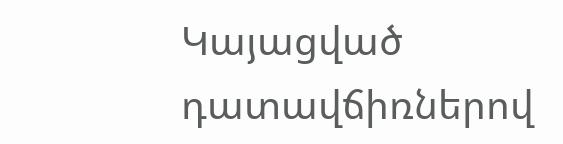Կայացված դատավճիռներով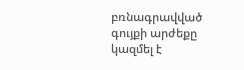բռնագրավված գույքի արժեքը կազմել է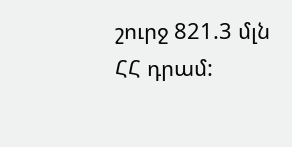շուրջ 821.3 մլն ՀՀ դրամ: